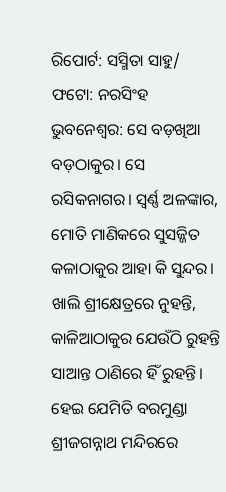ରିପୋର୍ଟ: ସସ୍ମିତା ସାହୁ/ ଫଟୋ: ନରସିଂହ
ଭୁବନେଶ୍ବର: ସେ ବଡ଼ଖିଆ ବଡ଼ଠାକୁର। ସେ ରସିକନାଗର। ସ୍ବର୍ଣ୍ଣ ଅଳଙ୍କାର, ମୋତି ମାଣିକରେ ସୁସଜ୍ଜିତ କଳାଠାକୁର ଆହା କି ସୁନ୍ଦର। ଖାଲି ଶ୍ରୀକ୍ଷେତ୍ରରେ ନୁହନ୍ତି, କାଳିଆଠାକୁର ଯେଉଁଠି ରୁହନ୍ତି ସାଆନ୍ତ ଠାଣିରେ ହିଁ ରୁହନ୍ତି। ହେଇ ଯେମିତି ବରମୁଣ୍ଡା ଶ୍ରୀଜଗନ୍ନାଥ ମନ୍ଦିରରେ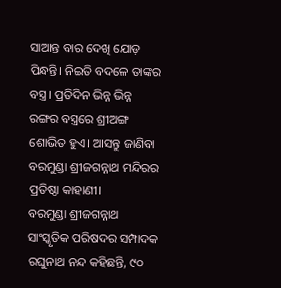ସାଆନ୍ତ ବାର ଦେଖି ଯୋଡ଼ ପିନ୍ଧନ୍ତି। ନିଇତି ବଦଳେ ତାଙ୍କର ବସ୍ତ୍ର। ପ୍ରତିଦିନ ଭିନ୍ନ ଭିନ୍ନ ରଙ୍ଗର ବସ୍ତ୍ରରେ ଶ୍ରୀଅଙ୍ଗ ଶୋଭିତ ହୁଏ। ଆସନ୍ତୁ ଜାଣିବା ବରମୁଣ୍ଡା ଶ୍ରୀଜଗନ୍ନାଥ ମନ୍ଦିରର ପ୍ରତିଷ୍ଠା କାହାଣୀ।
ବରମୁଣ୍ଡା ଶ୍ରୀଜଗନ୍ନାଥ ସାଂସ୍କୃତିକ ପରିଷଦର ସମ୍ପାଦକ ରଘୁନାଥ ନନ୍ଦ କହିଛନ୍ତି, ୯୦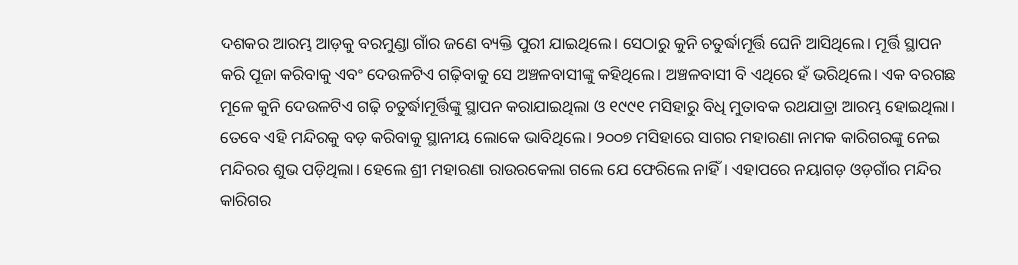ଦଶକର ଆରମ୍ଭ ଆଡ଼କୁ ବରମୁଣ୍ଡା ଗାଁର ଜଣେ ବ୍ୟକ୍ତି ପୁରୀ ଯାଇଥିଲେ। ସେଠାରୁ କୁନି ଚତୁର୍ଦ୍ଧାମୂର୍ତ୍ତି ଘେନି ଆସିଥିଲେ। ମୂର୍ତ୍ତି ସ୍ଥାପନ କରି ପୂଜା କରିବାକୁ ଏବଂ ଦେଉଳଟିଏ ଗଢ଼ିବାକୁ ସେ ଅଞ୍ଚଳବାସୀଙ୍କୁ କହିଥିଲେ। ଅଞ୍ଚଳବାସୀ ବି ଏଥିରେ ହଁ ଭରିଥିଲେ। ଏକ ବରଗଛ ମୂଳେ କୁନି ଦେଉଳଟିଏ ଗଢ଼ି ଚତୁର୍ଦ୍ଧାମୂର୍ତ୍ତିଙ୍କୁ ସ୍ଥାପନ କରାଯାଇଥିଲା ଓ ୧୯୯୧ ମସିହାରୁ ବିଧି ମୁତାବକ ରଥଯାତ୍ରା ଆରମ୍ଭ ହୋଇଥିଲା। ତେବେ ଏହି ମନ୍ଦିରକୁ ବଡ଼ କରିବାକୁ ସ୍ଥାନୀୟ ଲୋକେ ଭାବିଥିଲେ। ୨୦୦୭ ମସିହାରେ ସାଗର ମହାରଣା ନାମକ କାରିଗରଙ୍କୁ ନେଇ ମନ୍ଦିରର ଶୁଭ ପଡ଼ିଥିଲା। ହେଲେ ଶ୍ରୀ ମହାରଣା ରାଉରକେଲା ଗଲେ ଯେ ଫେରିଲେ ନାହିଁ। ଏହାପରେ ନୟାଗଡ଼ ଓଡ଼ଗାଁର ମନ୍ଦିର କାରିଗର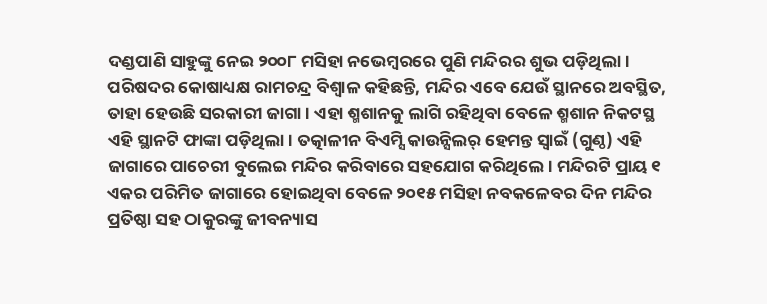ଦଣ୍ଡପାଣି ସାହୁଙ୍କୁ ନେଇ ୨୦୦୮ ମସିହା ନଭେମ୍ବରରେ ପୁଣି ମନ୍ଦିରର ଶୁଭ ପଡ଼ିଥିଲା।
ପରିଷଦର କୋଷାଧ୍ୟକ୍ଷ ରାମଚନ୍ଦ୍ର ବିଶ୍ବାଳ କହିଛନ୍ତି, ମନ୍ଦିର ଏବେ ଯେଉଁ ସ୍ଥାନରେ ଅବସ୍ଥିତ, ତାହା ହେଉଛି ସରକାରୀ ଜାଗା। ଏହା ଶ୍ମଶାନକୁ ଲାଗି ରହିଥିବା ବେଳେ ଶ୍ମଶାନ ନିକଟସ୍ଥ ଏହି ସ୍ଥାନଟି ଫାଙ୍କା ପଡ଼ିଥିଲା। ତତ୍କାଳୀନ ବିଏମ୍ସି କାଉନ୍ସିଲର୍ ହେମନ୍ତ ସ୍ବାଇଁ (ଗୁଣ୍ଠ) ଏହି ଜାଗାରେ ପାଚେରୀ ବୁଲେଇ ମନ୍ଦିର କରିବାରେ ସହଯୋଗ କରିଥିଲେ। ମନ୍ଦିରଟି ପ୍ରାୟ ୧ ଏକର ପରିମିତ ଜାଗାରେ ହୋଇଥିବା ବେଳେ ୨୦୧୫ ମସିହା ନବକଳେବର ଦିନ ମନ୍ଦିର ପ୍ରତିଷ୍ଠା ସହ ଠାକୁରଙ୍କୁ ଜୀବନ୍ୟାସ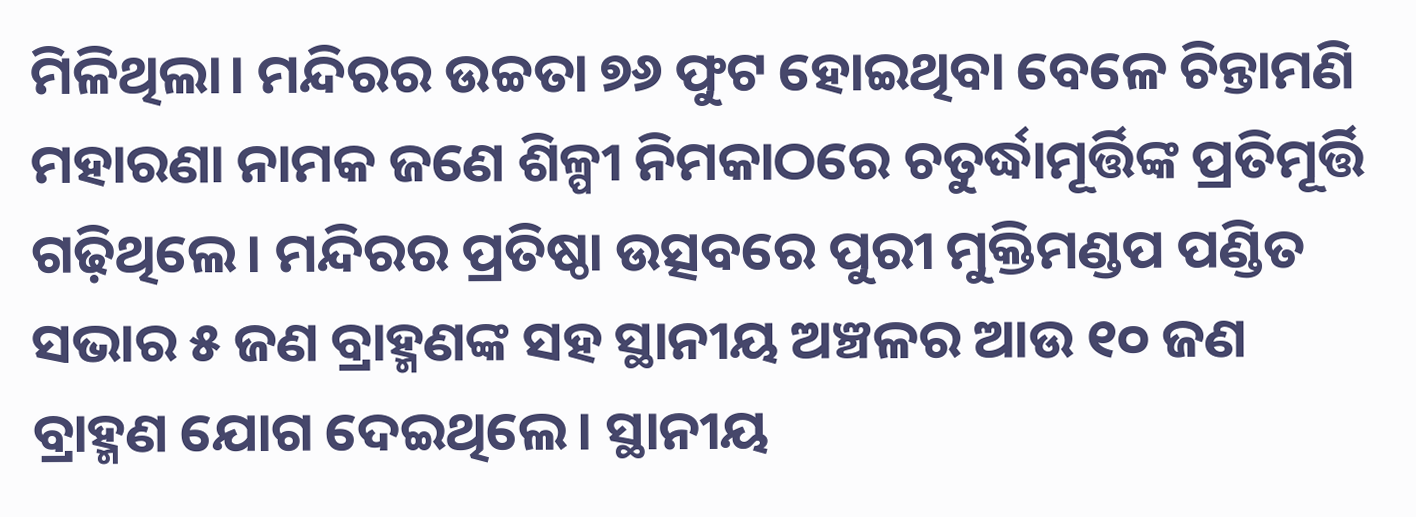ମିଳିଥିଲା। ମନ୍ଦିରର ଉଚ୍ଚତା ୭୬ ଫୁଟ ହୋଇଥିବା ବେଳେ ଚିନ୍ତାମଣି ମହାରଣା ନାମକ ଜଣେ ଶିଳ୍ପୀ ନିମକାଠରେ ଚତୁର୍ଦ୍ଧାମୂର୍ତ୍ତିଙ୍କ ପ୍ରତିମୂର୍ତ୍ତି ଗଢ଼ିଥିଲେ। ମନ୍ଦିରର ପ୍ରତିଷ୍ଠା ଉତ୍ସବରେ ପୁରୀ ମୁକ୍ତିମଣ୍ଡପ ପଣ୍ଡିତ ସଭାର ୫ ଜଣ ବ୍ରାହ୍ମଣଙ୍କ ସହ ସ୍ଥାନୀୟ ଅଞ୍ଚଳର ଆଉ ୧୦ ଜଣ ବ୍ରାହ୍ମଣ ଯୋଗ ଦେଇଥିଲେ। ସ୍ଥାନୀୟ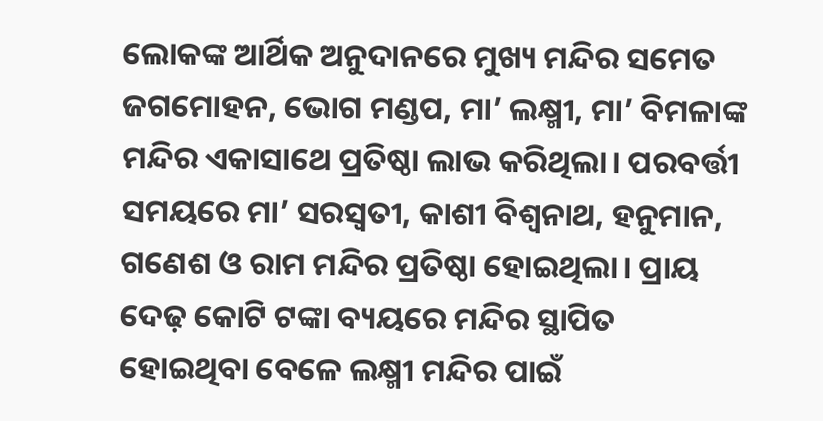ଲୋକଙ୍କ ଆର୍ଥିକ ଅନୁଦାନରେ ମୁଖ୍ୟ ମନ୍ଦିର ସମେତ ଜଗମୋହନ, ଭୋଗ ମଣ୍ଡପ, ମା’ ଲକ୍ଷ୍ମୀ, ମା’ ବିମଳାଙ୍କ ମନ୍ଦିର ଏକାସାଥେ ପ୍ରତିଷ୍ଠା ଲାଭ କରିଥିଲା। ପରବର୍ତ୍ତୀ ସମୟରେ ମା’ ସରସ୍ବତୀ, କାଶୀ ବିଶ୍ବନାଥ, ହନୁମାନ, ଗଣେଶ ଓ ରାମ ମନ୍ଦିର ପ୍ରତିଷ୍ଠା ହୋଇଥିଲା। ପ୍ରାୟ ଦେଢ଼ କୋଟି ଟଙ୍କା ବ୍ୟୟରେ ମନ୍ଦିର ସ୍ଥାପିତ ହୋଇଥିବା ବେଳେ ଲକ୍ଷ୍ମୀ ମନ୍ଦିର ପାଇଁ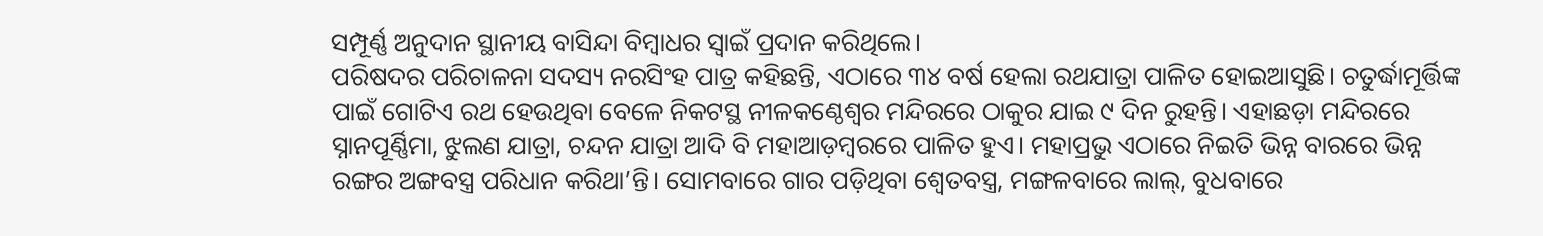ସମ୍ପୂର୍ଣ୍ଣ ଅନୁଦାନ ସ୍ଥାନୀୟ ବାସିନ୍ଦା ବିମ୍ବାଧର ସ୍ବାଇଁ ପ୍ରଦାନ କରିଥିଲେ।
ପରିଷଦର ପରିଚାଳନା ସଦସ୍ୟ ନରସିଂହ ପାତ୍ର କହିଛନ୍ତି, ଏଠାରେ ୩୪ ବର୍ଷ ହେଲା ରଥଯାତ୍ରା ପାଳିତ ହୋଇଆସୁଛି। ଚତୁର୍ଦ୍ଧାମୂର୍ତ୍ତିଙ୍କ ପାଇଁ ଗୋଟିଏ ରଥ ହେଉଥିବା ବେଳେ ନିକଟସ୍ଥ ନୀଳକଣ୍ଠେଶ୍ବର ମନ୍ଦିରରେ ଠାକୁର ଯାଇ ୯ ଦିନ ରୁହନ୍ତି। ଏହାଛଡ଼ା ମନ୍ଦିରରେ ସ୍ନାନପୂର୍ଣ୍ଣିମା, ଝୁଲଣ ଯାତ୍ରା, ଚନ୍ଦନ ଯାତ୍ରା ଆଦି ବି ମହାଆଡ଼ମ୍ବରରେ ପାଳିତ ହୁଏ। ମହାପ୍ରଭୁ ଏଠାରେ ନିଇତି ଭିନ୍ନ ବାରରେ ଭିନ୍ନ ରଙ୍ଗର ଅଙ୍ଗବସ୍ତ୍ର ପରିଧାନ କରିଥା’ନ୍ତି। ସୋମବାରେ ଗାର ପଡ଼ିଥିବା ଶ୍ବେତବସ୍ତ୍ର, ମଙ୍ଗଳବାରେ ଲାଲ୍, ବୁଧବାରେ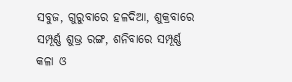ସବୁଜ, ଗୁରୁବାରେ ହଳଦିଆ, ଶୁକ୍ରବାରେ ସମ୍ପୂର୍ଣ୍ଣ ଶୁଭ୍ର ରଙ୍ଗ, ଶନିବାରେ ସମ୍ପୂର୍ଣ୍ଣ କଳା ଓ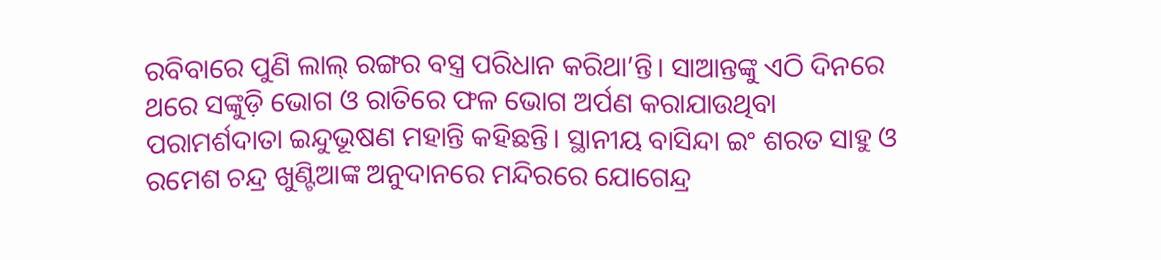ରବିବାରେ ପୁଣି ଲାଲ୍ ରଙ୍ଗର ବସ୍ତ୍ର ପରିଧାନ କରିଥା’ନ୍ତି। ସାଆନ୍ତଙ୍କୁ ଏଠି ଦିନରେ ଥରେ ସଙ୍କୁଡ଼ି ଭୋଗ ଓ ରାତିରେ ଫଳ ଭୋଗ ଅର୍ପଣ କରାଯାଉଥିବା ପରାମର୍ଶଦାତା ଇନ୍ଦୁଭୂଷଣ ମହାନ୍ତି କହିଛନ୍ତି। ସ୍ଥାନୀୟ ବାସିନ୍ଦା ଇଂ ଶରତ ସାହୁ ଓ ରମେଶ ଚନ୍ଦ୍ର ଖୁଣ୍ଟିଆଙ୍କ ଅନୁଦାନରେ ମନ୍ଦିରରେ ଯୋଗେନ୍ଦ୍ର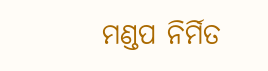ମଣ୍ଡପ ନିର୍ମିତ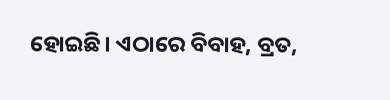ହୋଇଛି। ଏଠାରେ ବିବାହ, ବ୍ରତ,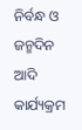ନିର୍ବନ୍ଧ ଓ ଜନ୍ମଦିନ ଆଦି କାର୍ଯ୍ୟକ୍ରମ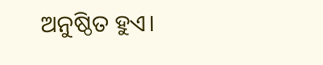ଅନୁଷ୍ଠିତ ହୁଏ।